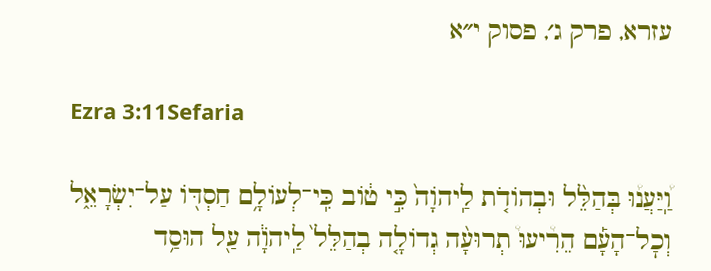עזרא, פרק ג׳, פסוק י״א

Ezra 3:11Sefaria

וַֽ֠יַּעֲנ֠וּ בְּהַלֵּ֨ל וּבְהוֹדֹ֤ת לַֽיהֹוָה֙ כִּ֣י ט֔וֹב כִּֽי־לְעוֹלָ֥ם חַסְדּ֖וֹ עַל־יִשְׂרָאֵ֑ל וְכׇל־הָעָ֡ם הֵרִ֩יעוּ֩ תְרוּעָ֨ה גְדוֹלָ֤ה בְהַלֵּל֙ לַֽיהֹוָ֔ה עַ֖ל הוּסַ֥ד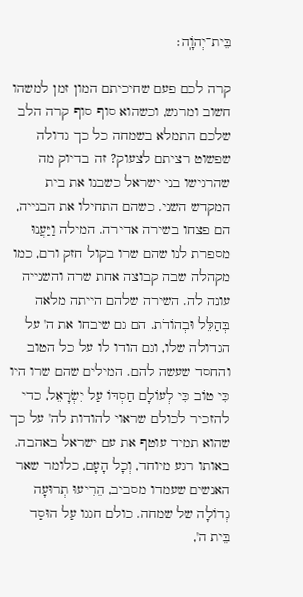בֵּית־יְהֹוָֽה׃

קרה לכם פעם שחיכיתם המון זמן למשהו חשוב ומרגש, וכשהוא סוף סוף קרה הלב שלכם התמלא בשמחה כל כך גדולה שפשוט רציתם לצעוק? זה בדיוק מה שהרגישו בני ישראל כשבנו את בית המקדש השני. כשהם התחילו את הבנייה, הם פצחו בשירה אדירה. המילה וַיַּעֲנוּ מספרת לנו שהם שרו בקול חזק ורם, כמו מקהלה שבה קבוצה אחת שרה והשנייה עונה לה. השירה שלהם הייתה מלאה בְּהַלֵּל וּבְהוֹדֹת. הם גם שיבחו את ה' על הגדולה שלו, וגם הודו לו על כל הטוב והחסד שעשה להם. המילים שהם שרו היו כִּי טוֹב כִּי לְעוֹלָם חַסְדּוֹ עַל יִשְׂרָאֵל, כדי להזכיר לכולם שראוי להודות לה' על כך שהוא תמיד עוטף את עם ישראל באהבה. באותו רגע מיוחד, וְכָל הָעָם, כלומר שאר האנשים שעמדו מסביב, הֵרִיעוּ תְרוּעָה גְדוֹלָה של שמחה. כולם חגגו עַל הוּסַד בֵּית ה',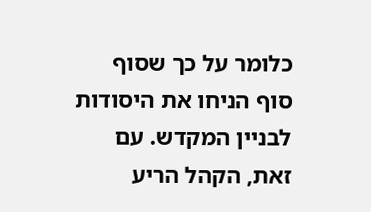כלומר על כך שסוף סוף הניחו את היסודות לבניין המקדש. עם זאת, הקהל הריע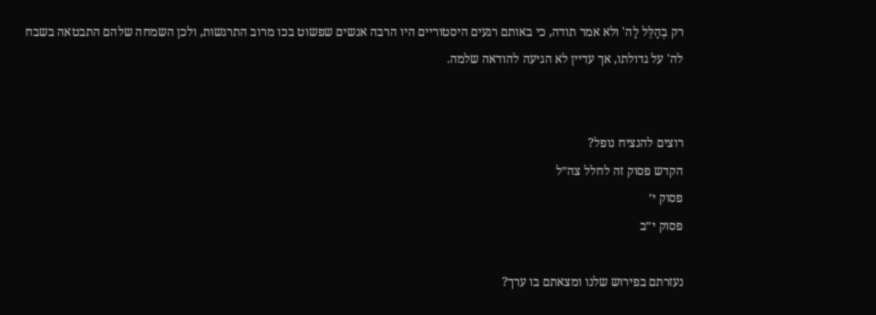רק בְהַלֵּל לַה' ולא אמר תודה, כי באותם רגעים היסטוריים היו הרבה אנשים שפשוט בכו מרוב התרגשות, ולכן השמחה שלהם התבטאה בשבח לה' על גדולתו, אך עדיין לא הגיעה להודאה שלמה.


רוצים להנציח נופל?
הקדש פסוק זה לחלל צה״ל
פסוק י׳
פסוק י״ב

נעזרתם בפירוש שלנו ומצאתם בו ערך?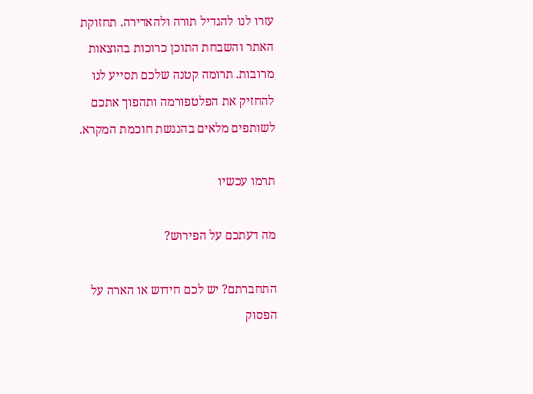עזרו לנו להגדיל תורה ולהאדירה. תחזוקת האתר והשבחת התוכן כרוכות בהוצאות מרובות. תרומה קטנה שלכם תסייע לנו להחזיק את הפלטפורמה ותהפוך אתכם לשותפים מלאים בהנגשת חוכמת המקרא.

תרמו עכשיו

מה דעתכם על הפירוש?

התחברתם? יש לכם חידוש או הארה על הפסוק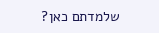שלמדתם כאן?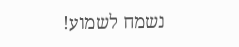נשמח לשמוע!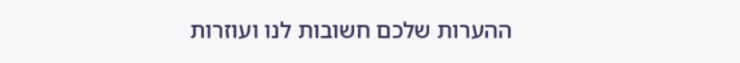ההערות שלכם חשובות לנו ועוזרות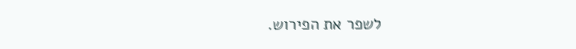לשפר את הפירוש.